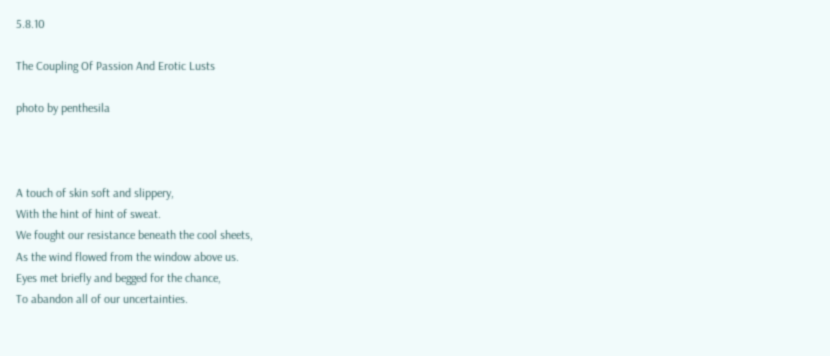5.8.10

The Coupling Of Passion And Erotic Lusts

photo by penthesila



A touch of skin soft and slippery,
With the hint of hint of sweat.
We fought our resistance beneath the cool sheets,
As the wind flowed from the window above us.
Eyes met briefly and begged for the chance,
To abandon all of our uncertainties.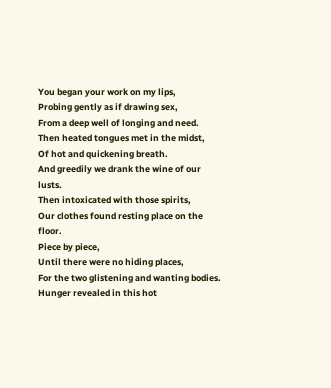You began your work on my lips,
Probing gently as if drawing sex,
From a deep well of longing and need.
Then heated tongues met in the midst,
Of hot and quickening breath.
And greedily we drank the wine of our lusts.
Then intoxicated with those spirits,
Our clothes found resting place on the floor.
Piece by piece,
Until there were no hiding places,
For the two glistening and wanting bodies.
Hunger revealed in this hot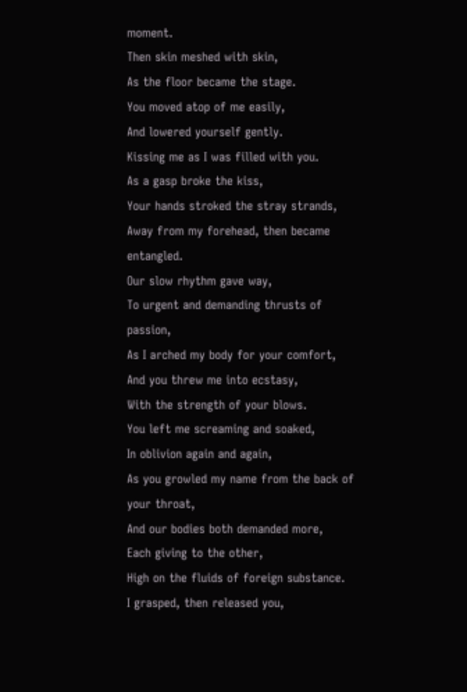moment.
Then skin meshed with skin,
As the floor became the stage.
You moved atop of me easily,
And lowered yourself gently.
Kissing me as I was filled with you.
As a gasp broke the kiss,
Your hands stroked the stray strands,
Away from my forehead, then became entangled.
Our slow rhythm gave way,
To urgent and demanding thrusts of passion,
As I arched my body for your comfort,
And you threw me into ecstasy,
With the strength of your blows.
You left me screaming and soaked,
In oblivion again and again,
As you growled my name from the back of your throat,
And our bodies both demanded more,
Each giving to the other,
High on the fluids of foreign substance.
I grasped, then released you,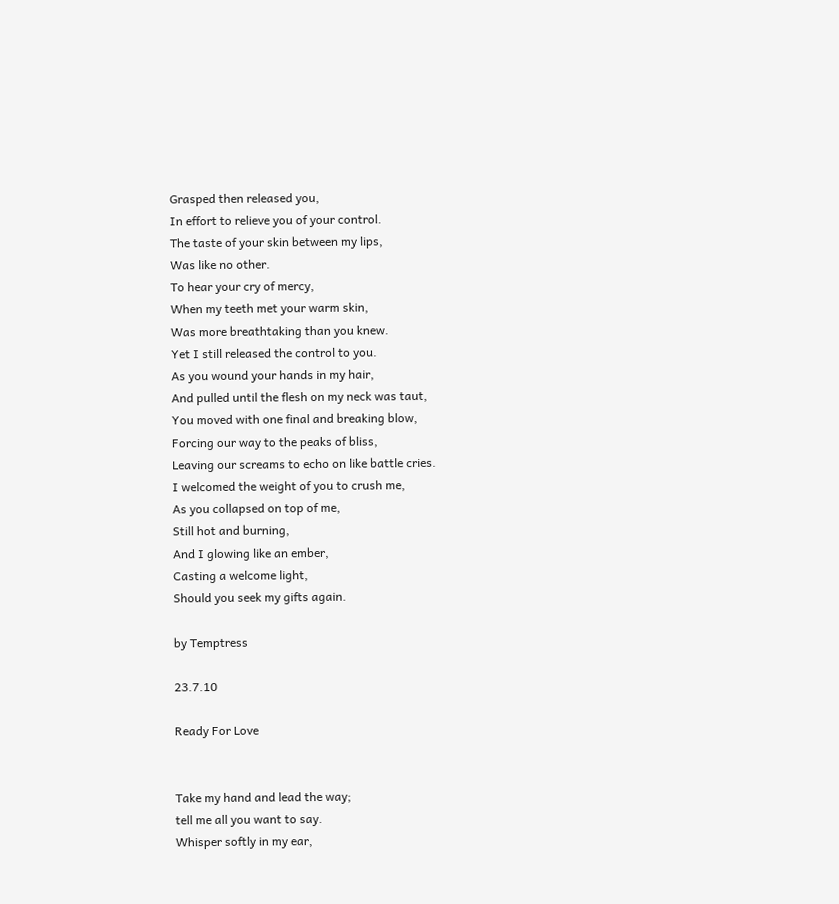Grasped then released you,
In effort to relieve you of your control.
The taste of your skin between my lips,
Was like no other.
To hear your cry of mercy,
When my teeth met your warm skin,
Was more breathtaking than you knew.
Yet I still released the control to you.
As you wound your hands in my hair,
And pulled until the flesh on my neck was taut,
You moved with one final and breaking blow,
Forcing our way to the peaks of bliss,
Leaving our screams to echo on like battle cries.
I welcomed the weight of you to crush me,
As you collapsed on top of me,
Still hot and burning,
And I glowing like an ember,
Casting a welcome light,
Should you seek my gifts again.

by Temptress

23.7.10

Ready For Love


Take my hand and lead the way;
tell me all you want to say.
Whisper softly in my ear,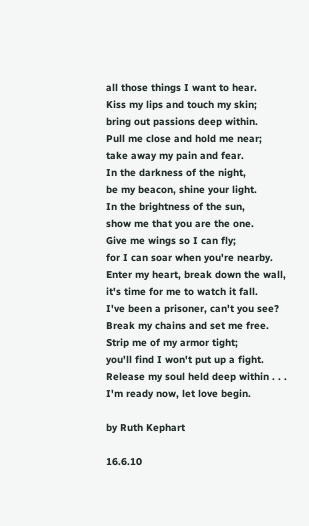all those things I want to hear.
Kiss my lips and touch my skin;
bring out passions deep within.
Pull me close and hold me near;
take away my pain and fear.
In the darkness of the night,
be my beacon, shine your light.
In the brightness of the sun,
show me that you are the one.
Give me wings so I can fly;
for I can soar when you're nearby.
Enter my heart, break down the wall,
it's time for me to watch it fall.
I've been a prisoner, can't you see?
Break my chains and set me free.
Strip me of my armor tight;
you'll find I won't put up a fight.
Release my soul held deep within . . .
I'm ready now, let love begin.

by Ruth Kephart

16.6.10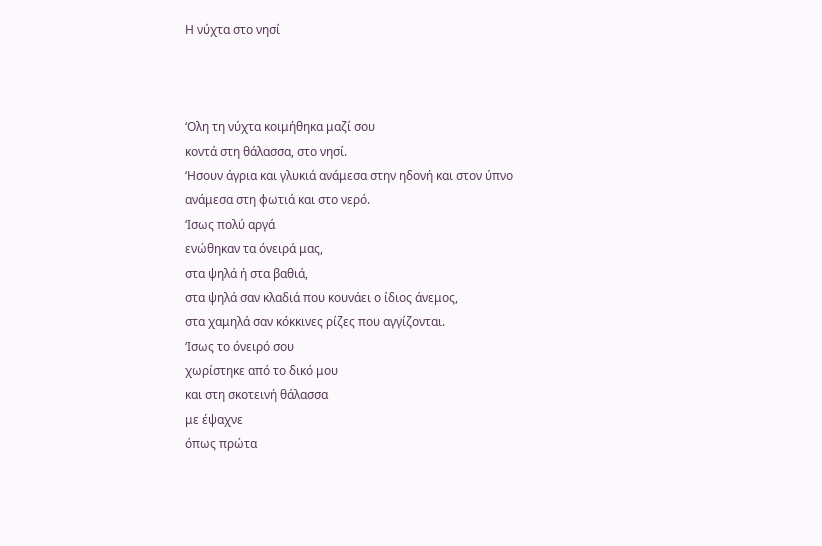Η νύχτα στο νησί



‘Ολη τη νύχτα κοιμήθηκα μαζί σου
κοντά στη θάλασσα, στο νησί.
‘Ησουν άγρια και γλυκιά ανάμεσα στην ηδονή και στον ύπνο
ανάμεσα στη φωτιά και στο νερό.
‘Ισως πολύ αργά
ενώθηκαν τα όνειρά μας,
στα ψηλά ή στα βαθιά,
στα ψηλά σαν κλαδιά που κουνάει ο ίδιος άνεμος,
στα χαμηλά σαν κόκκινες ρίζες που αγγίζονται.
‘Ισως το όνειρό σου
χωρίστηκε από το δικό μου
και στη σκοτεινή θάλασσα
με έψαχνε
όπως πρώτα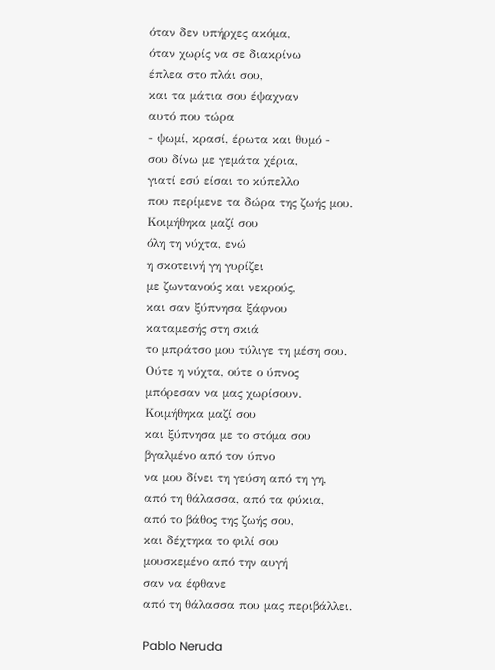όταν δεν υπήρχες ακόμα,
όταν χωρίς να σε διακρίνω
έπλεα στο πλάι σου,
και τα μάτια σου έψαχναν
αυτό που τώρα
- ψωμί, κρασί, έρωτα και θυμό -
σου δίνω με γεμάτα χέρια,
γιατί εσύ είσαι το κύπελλο
που περίμενε τα δώρα της ζωής μου.
Κοιμήθηκα μαζί σου
όλη τη νύχτα, ενώ
η σκοτεινή γη γυρίζει
με ζωντανούς και νεκρούς,
και σαν ξύπνησα ξάφνου
καταμεσής στη σκιά
το μπράτσο μου τύλιγε τη μέση σου.
Ούτε η νύχτα, ούτε ο ύπνος
μπόρεσαν να μας χωρίσουν.
Κοιμήθηκα μαζί σου
και ξύπνησα με το στόμα σου
βγαλμένο από τον ύπνο
να μου δίνει τη γεύση από τη γη,
από τη θάλασσα, από τα φύκια,
από το βάθος της ζωής σου,
και δέχτηκα το φιλί σου
μουσκεμένο από την αυγή
σαν να έφθανε
από τη θάλασσα που μας περιβάλλει.

Pablo Neruda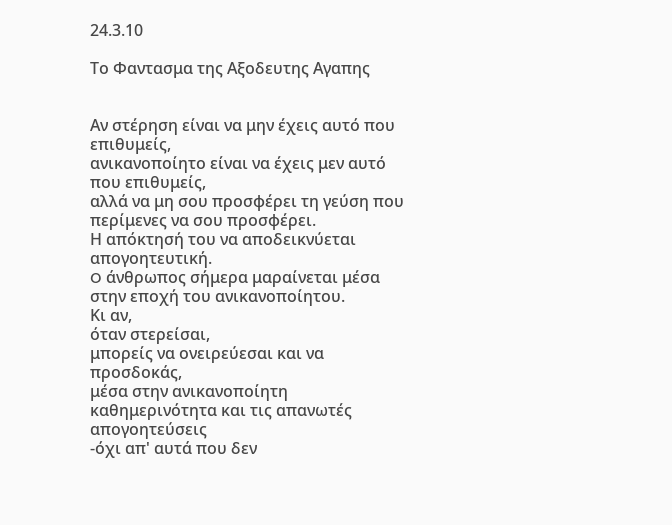24.3.10

Το Φαντασμα της Αξοδευτης Αγαπης


Αν στέρηση είναι να μην έχεις αυτό που επιθυμείς,
ανικανοποίητο είναι να έχεις μεν αυτό που επιθυμείς,
αλλά να μη σου προσφέρει τη γεύση που περίμενες να σου προσφέρει.
Η απόκτησή του να αποδεικνύεται απογοητευτική.
O άνθρωπος σήμερα μαραίνεται μέσα στην εποχή του ανικανοποίητου.
Κι αν,
όταν στερείσαι,
μπορείς να ονειρεύεσαι και να προσδοκάς,
μέσα στην ανικανοποίητη καθημερινότητα και τις απανωτές απογοητεύσεις
-όχι απ' αυτά που δεν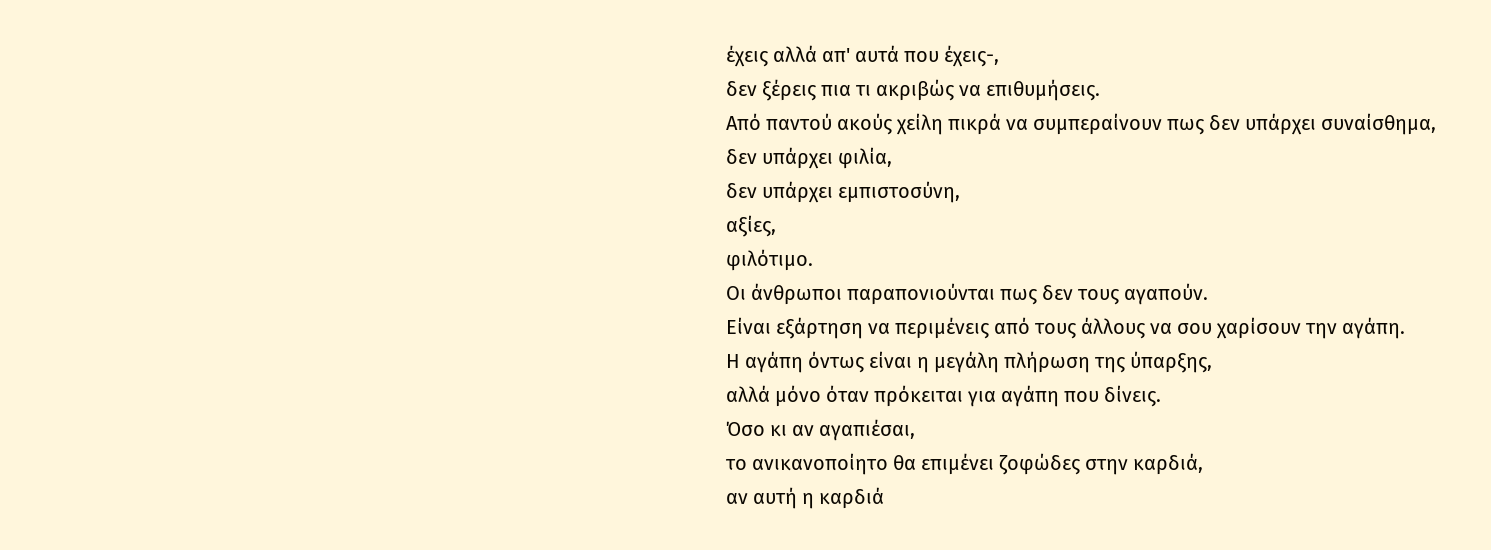έχεις αλλά απ' αυτά που έχεις-,
δεν ξέρεις πια τι ακριβώς να επιθυμήσεις.
Από παντού ακούς χείλη πικρά να συμπεραίνουν πως δεν υπάρχει συναίσθημα,
δεν υπάρχει φιλία,
δεν υπάρχει εμπιστοσύνη,
αξίες,
φιλότιμο.
Οι άνθρωποι παραπονιούνται πως δεν τους αγαπούν.
Είναι εξάρτηση να περιμένεις από τους άλλους να σου χαρίσουν την αγάπη.
Η αγάπη όντως είναι η μεγάλη πλήρωση της ύπαρξης,
αλλά μόνο όταν πρόκειται για αγάπη που δίνεις.
Όσο κι αν αγαπιέσαι,
το ανικανοποίητο θα επιμένει ζοφώδες στην καρδιά,
αν αυτή η καρδιά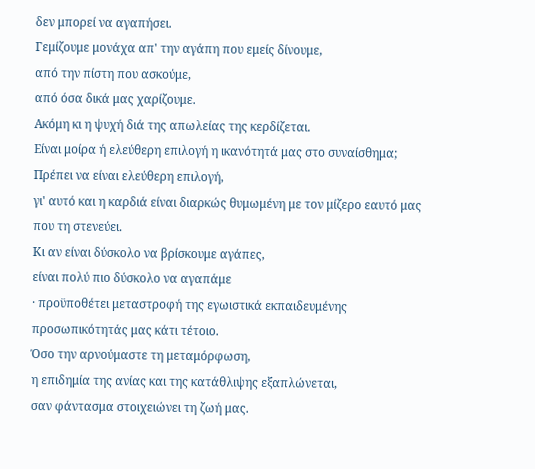δεν μπορεί να αγαπήσει.
Γεμίζουμε μονάχα απ' την αγάπη που εμείς δίνουμε,
από την πίστη που ασκούμε,
από όσα δικά μας χαρίζουμε.
Ακόμη κι η ψυχή διά της απωλείας της κερδίζεται.
Είναι μοίρα ή ελεύθερη επιλογή η ικανότητά μας στο συναίσθημα;
Πρέπει να είναι ελεύθερη επιλογή,
γι' αυτό και η καρδιά είναι διαρκώς θυμωμένη με τον μίζερο εαυτό μας που τη στενεύει.
Κι αν είναι δύσκολο να βρίσκουμε αγάπες,
είναι πολύ πιο δύσκολο να αγαπάμε
· προϋποθέτει μεταστροφή της εγωιστικά εκπαιδευμένης προσωπικότητάς μας κάτι τέτοιο.
Όσο την αρνούμαστε τη μεταμόρφωση,
η επιδημία της ανίας και της κατάθλιψης εξαπλώνεται,
σαν φάντασμα στοιχειώνει τη ζωή μας.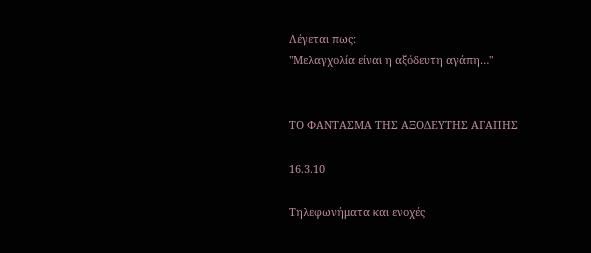Λέγεται πως:
"Μελαγχολία είναι η αξόδευτη αγάπη…"


ΤΟ ΦΑΝΤΑΣΜΑ ΤΗΣ ΑΞΟΔΕΥΤΗΣ ΑΓΑΠΗΣ

16.3.10

Τηλεφωνήματα και ενοχές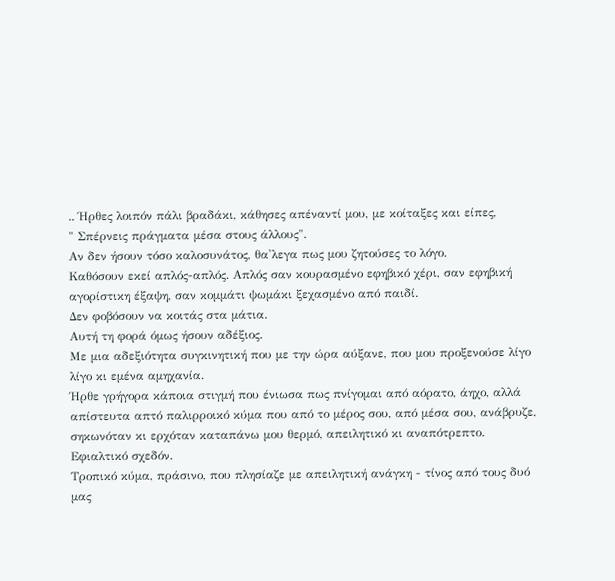.. Ήρθες λοιπόν πάλι βραδάκι, κάθησες απέναντί μου, με κοίταξες και είπες,
" Σπέρνεις πράγματα μέσα στους άλλους".
Αν δεν ήσουν τόσο καλοσυνάτος, θα'λεγα πως μου ζητούσες το λόγο.
Καθόσουν εκεί απλός-απλός. Απλός σαν κουρασμένο εφηβικό χέρι, σαν εφηβική αγορίστικη έξαψη, σαν κομμάτι ψωμάκι ξεχασμένο από παιδί.
Δεν φοβόσουν να κοιτάς στα μάτια.
Αυτή τη φορά όμως ήσουν αδέξιος.
Με μια αδεξιότητα συγκινητική που με την ώρα αύξανε, που μου προξενούσε λίγο λίγο κι εμένα αμηχανία.
Ήρθε γρήγορα κάποια στιγμή που ένιωσα πως πνίγομαι από αόρατο, άηχο, αλλά απίστευτα απτό παλιρροικό κύμα που από το μέρος σου, από μέσα σου, ανάβρυζε, σηκωνόταν κι ερχόταν καταπάνω μου θερμό, απειλητικό κι αναπότρεπτο.
Εφιαλτικό σχεδόν.
Τροπικό κύμα, πράσινο, που πλησίαζε με απειλητική ανάγκη - τίνος από τους δυό μας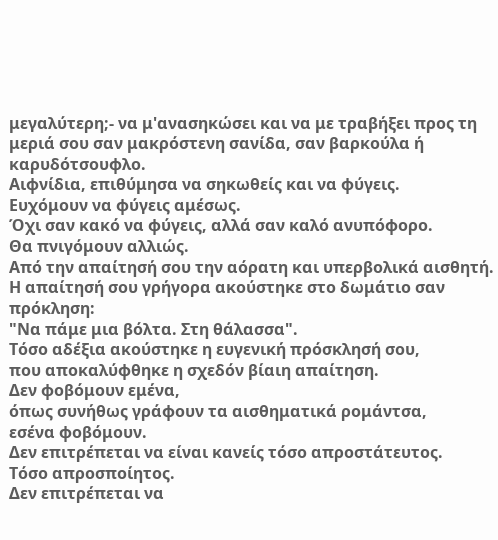μεγαλύτερη;- να μ'ανασηκώσει και να με τραβήξει προς τη μεριά σου σαν μακρόστενη σανίδα, σαν βαρκούλα ή καρυδότσουφλο.
Αιφνίδια, επιθύμησα να σηκωθείς και να φύγεις.
Ευχόμουν να φύγεις αμέσως.
Όχι σαν κακό να φύγεις, αλλά σαν καλό ανυπόφορο.
Θα πνιγόμουν αλλιώς.
Από την απαίτησή σου την αόρατη και υπερβολικά αισθητή.
Η απαίτησή σου γρήγορα ακούστηκε στο δωμάτιο σαν πρόκληση:
"Να πάμε μια βόλτα. Στη θάλασσα".
Τόσο αδέξια ακούστηκε η ευγενική πρόσκλησή σου,
που αποκαλύφθηκε η σχεδόν βίαιη απαίτηση.
Δεν φοβόμουν εμένα,
όπως συνήθως γράφουν τα αισθηματικά ρομάντσα,
εσένα φοβόμουν.
Δεν επιτρέπεται να είναι κανείς τόσο απροστάτευτος.
Τόσο απροσποίητος.
Δεν επιτρέπεται να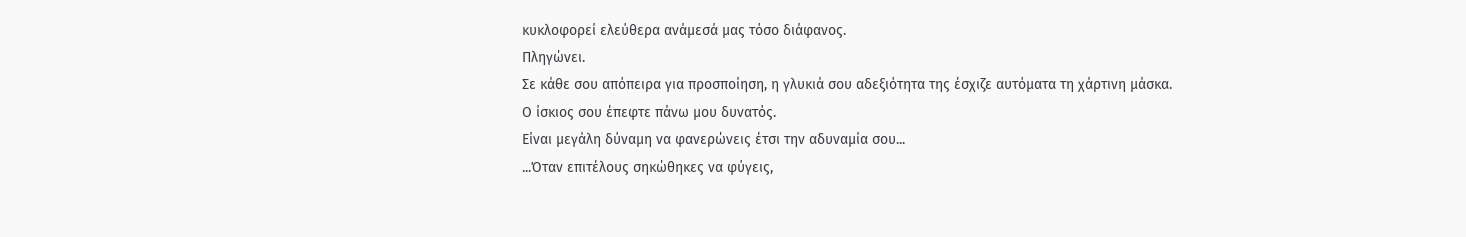κυκλοφορεί ελεύθερα ανάμεσά μας τόσο διάφανος.
Πληγώνει.
Σε κάθε σου απόπειρα για προσποίηση, η γλυκιά σου αδεξιότητα της έσχιζε αυτόματα τη χάρτινη μάσκα.
Ο ίσκιος σου έπεφτε πάνω μου δυνατός.
Είναι μεγάλη δύναμη να φανερώνεις έτσι την αδυναμία σου...
...Όταν επιτέλους σηκώθηκες να φύγεις,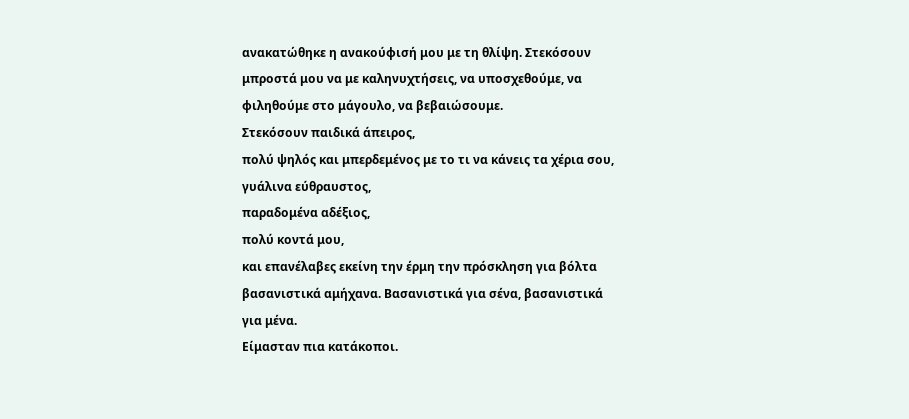ανακατώθηκε η ανακούφισή μου με τη θλίψη. Στεκόσουν μπροστά μου να με καληνυχτήσεις, να υποσχεθούμε, να φιληθούμε στο μάγουλο, να βεβαιώσουμε.
Στεκόσουν παιδικά άπειρος,
πολύ ψηλός και μπερδεμένος με το τι να κάνεις τα χέρια σου,
γυάλινα εύθραυστος,
παραδομένα αδέξιος,
πολύ κοντά μου,
και επανέλαβες εκείνη την έρμη την πρόσκληση για βόλτα βασανιστικά αμήχανα. Βασανιστικά για σένα, βασανιστικά για μένα.
Είμασταν πια κατάκοποι.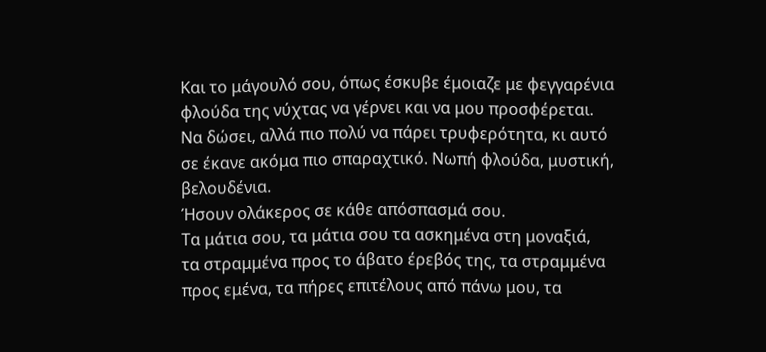Και το μάγουλό σου, όπως έσκυβε έμοιαζε με φεγγαρένια φλούδα της νύχτας να γέρνει και να μου προσφέρεται.
Να δώσει, αλλά πιο πολύ να πάρει τρυφερότητα, κι αυτό σε έκανε ακόμα πιο σπαραχτικό. Νωπή φλούδα, μυστική, βελουδένια.
Ήσουν ολάκερος σε κάθε απόσπασμά σου.
Τα μάτια σου, τα μάτια σου τα ασκημένα στη μοναξιά,
τα στραμμένα προς το άβατο έρεβός της, τα στραμμένα προς εμένα, τα πήρες επιτέλους από πάνω μου, τα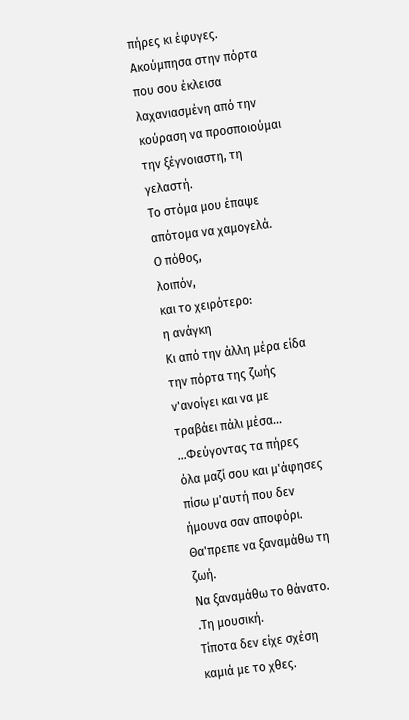πήρες κι έφυγες.
Ακούμπησα στην πόρτα που σου έκλεισα λαχανιασμένη από την κούραση να προσποιούμαι την ξέγνοιαστη, τη γελαστή.
Το στόμα μου έπαψε απότομα να χαμογελά.
Ο πόθος,
λοιπόν,
και το χειρότερο:
η ανάγκη
Κι από την άλλη μέρα είδα την πόρτα της ζωής ν'ανοίγει και να με τραβάει πάλι μέσα...
...Φεύγοντας τα πήρες όλα μαζί σου και μ'άφησες πίσω μ'αυτή που δεν ήμουνα σαν αποφόρι. Θα'πρεπε να ξαναμάθω τη ζωή.
Να ξαναμάθω το θάνατο.
.Τη μουσική.
Τίποτα δεν είχε σχέση καμιά με το χθες.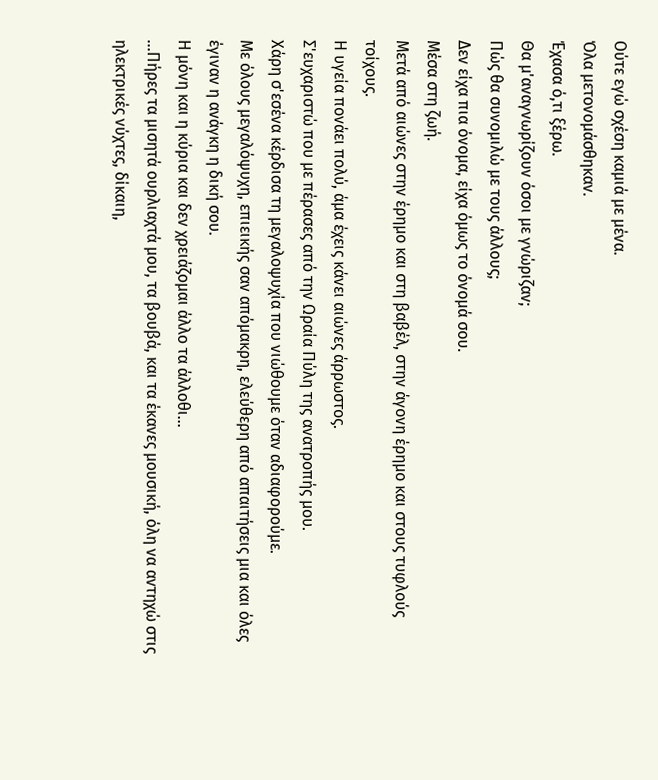Ούτε εγώ σχέση καμιά με μένα.
Όλα μετονομάσθηκαν.
Έχασα ό,τι ξέρω.
Θα μ'αναγνωρίζουν όσοι με γνώριζαν;
Πώς θα συνομιλώ με τους άλλους;
Δεν είχα πια όνομα, είχα όμως το όνομά σου.
Μέσα στη ζωή.
Μετά από αιώνες στην έρημο και στη βαβέλ, στην άγονη έρημο και στους τυφλούς τοίχους.
Η υγεία πονάει πολύ, άμα έχεις κάνει αιώνες άρρωστος.
Σ'ευχαριστώ που με πέρασες από την Ωραία Πύλη της ανατροπής μου.
Χάρη σ'εσένα κέρδισα τη μεγαλοψυχία που νιώθουμε όταν αδιαφορούμε.
Με όλους μεγαλόψυχη, επιεικής σαν απόμακρη, ελεύθερη από απαιτήσεις μια και όλες έγιναν η ανάγκη η δική σου.
Η μόνη και η κύρια και δεν χρειάζομαι άλλο τα άλλοθι...
...Πήρες τα μισητά ουρλιαχτά μου, τα βουβά, και τα έκανες μουσική, όλη να αντηχώ στις ηλεκτρικές νύχτες, δίκαιη,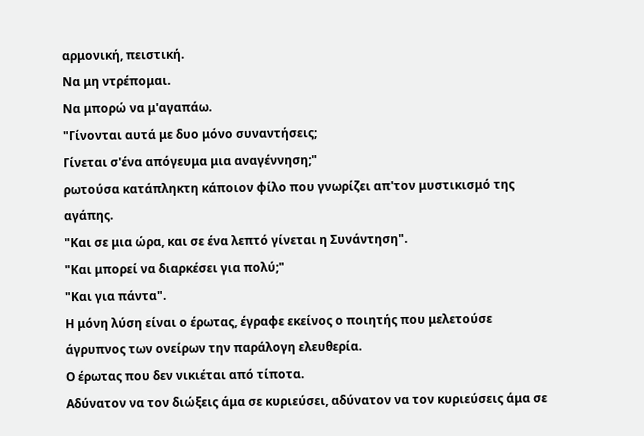αρμονική, πειστική.
Να μη ντρέπομαι.
Να μπορώ να μ'αγαπάω.
"Γίνονται αυτά με δυο μόνο συναντήσεις;
Γίνεται σ'ένα απόγευμα μια αναγέννηση;"
ρωτούσα κατάπληκτη κάποιον φίλο που γνωρίζει απ'τον μυστικισμό της αγάπης.
"Και σε μια ώρα, και σε ένα λεπτό γίνεται η Συνάντηση".
"Και μπορεί να διαρκέσει για πολύ;"
"Και για πάντα".
Η μόνη λύση είναι ο έρωτας, έγραφε εκείνος ο ποιητής που μελετούσε άγρυπνος των ονείρων την παράλογη ελευθερία.
Ο έρωτας που δεν νικιέται από τίποτα.
Αδύνατον να τον διώξεις άμα σε κυριεύσει, αδύνατον να τον κυριεύσεις άμα σε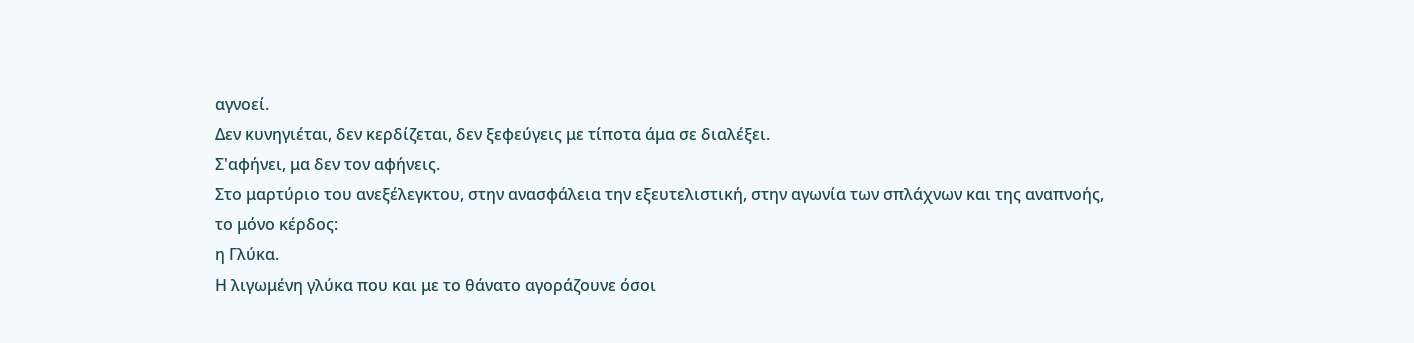αγνοεί.
Δεν κυνηγιέται, δεν κερδίζεται, δεν ξεφεύγεις με τίποτα άμα σε διαλέξει.
Σ'αφήνει, μα δεν τον αφήνεις.
Στο μαρτύριο του ανεξέλεγκτου, στην ανασφάλεια την εξευτελιστική, στην αγωνία των σπλάχνων και της αναπνοής,
το μόνο κέρδος:
η Γλύκα.
Η λιγωμένη γλύκα που και με το θάνατο αγοράζουνε όσοι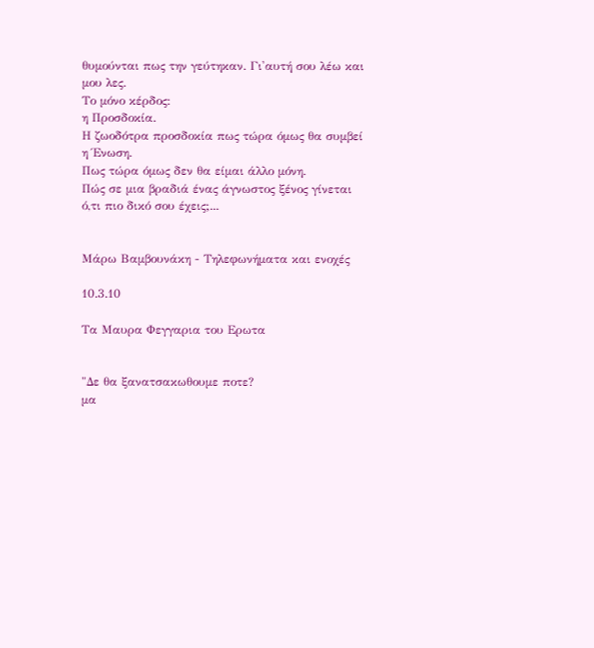θυμούνται πως την γεύτηκαν. Γι'αυτή σου λέω και μου λες.
Το μόνο κέρδος:
η Προσδοκία.
Η ζωοδότρα προσδοκία πως τώρα όμως θα συμβεί η Ένωση.
Πως τώρα όμως δεν θα είμαι άλλο μόνη.
Πώς σε μια βραδιά ένας άγνωστος ξένος γίνεται ό,τι πιο δικό σου έχεις;...


Μάρω Βαμβουνάκη - Τηλεφωνήματα και ενοχές

10.3.10

Τα Μαυρα Φεγγαρια του Ερωτα


"Δε θα ξανατσακωθουμε ποτε?
μα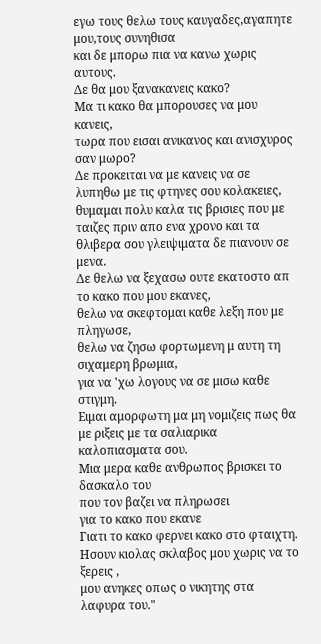εγω τους θελω τους καυγαδες,αγαπητε μου,τους συνηθισα
και δε μπορω πια να κανω χωρις αυτους.
Δε θα μου ξανακανεις κακο?
Μα τι κακο θα μπορουσες να μου κανεις,
τωρα που εισαι ανικανος και ανισχυρος σαν μωρο?
Δε προκειται να με κανεις να σε λυπηθω με τις φτηνες σου κολακειες,
θυμαμαι πολυ καλα τις βρισιες που με ταιζες πριν απο ενα χρονο και τα θλιβερα σου γλειψιματα δε πιανουν σε μενα.
Δε θελω να ξεχασω ουτε εκατοστο απ το κακο που μου εκανες,
θελω να σκεφτομαι καθε λεξη που με πληγωσε,
θελω να ζησω φορτωμενη μ αυτη τη σιχαμερη βρωμια,
για να 'χω λογους να σε μισω καθε στιγμη.
Ειμαι αμορφωτη μα μη νομιζεις πως θα με ριξεις με τα σαλιαρικα καλοπιασματα σου.
Μια μερα καθε ανθρωπος βρισκει το δασκαλο του
που τον βαζει να πληρωσει
για το κακο που εκανε
Γιατι το κακο φερνει κακο στο φταιχτη.
Ησουν κιολας σκλαβος μου χωρις να το ξερεις ,
μου ανηκες οπως ο νικητης στα λαφυρα του."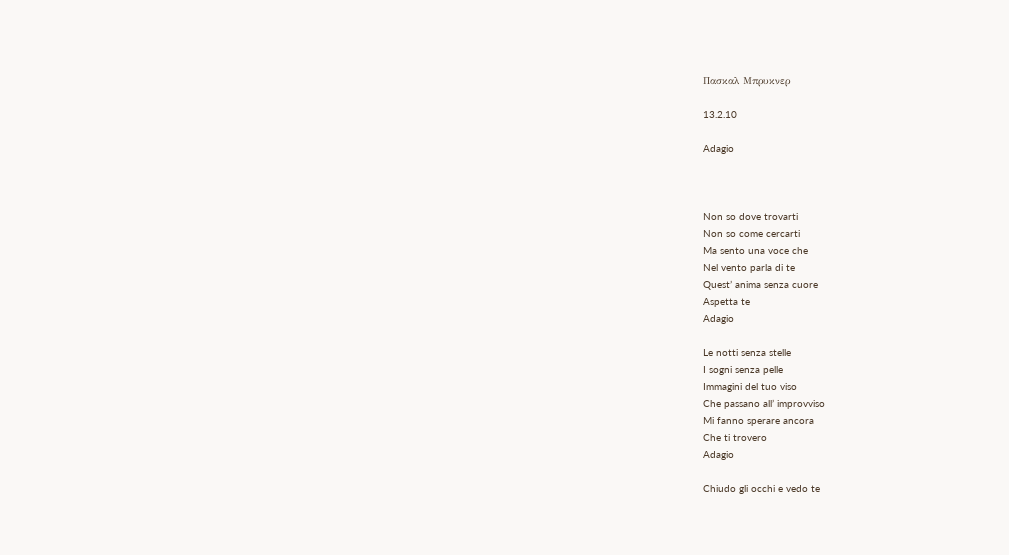Πασκαλ Μπρυκνερ

13.2.10

Adagio



Non so dove trovarti
Non so come cercarti
Ma sento una voce che
Nel vento parla di te
Quest’ anima senza cuore
Aspetta te
Adagio

Le notti senza stelle
I sogni senza pelle
Immagini del tuo viso
Che passano all’ improvviso
Mi fanno sperare ancora
Che ti trovero
Adagio

Chiudo gli occhi e vedo te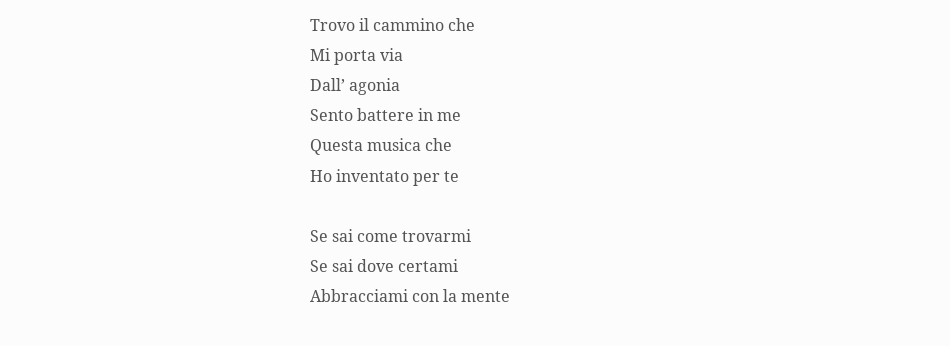Trovo il cammino che
Mi porta via
Dall’ agonia
Sento battere in me
Questa musica che
Ho inventato per te

Se sai come trovarmi
Se sai dove certami
Abbracciami con la mente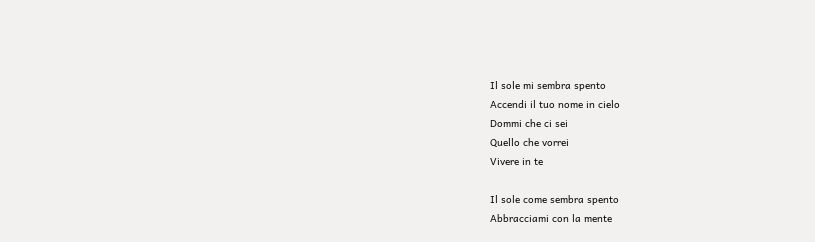Il sole mi sembra spento
Accendi il tuo nome in cielo
Dommi che ci sei
Quello che vorrei
Vivere in te

Il sole come sembra spento
Abbracciami con la mente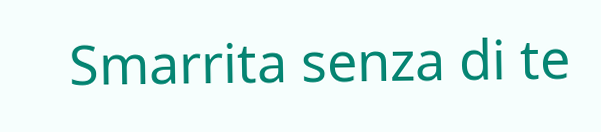Smarrita senza di te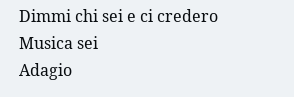Dimmi chi sei e ci credero
Musica sei
Adagio